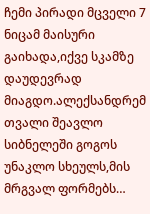ჩემი პირადი მცველი 7
ნიცამ მაისური გაიხადა,იქვე სკამზე დაუდევრად მიაგდო.ალექსანდრემ თვალი შეავლო სიბნელეში გოგოს უნაკლო სხეულს,მის მრგვალ ფორმებს…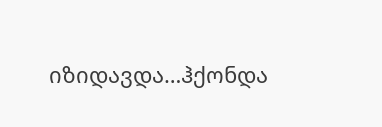იზიდავდა…ჰქონდა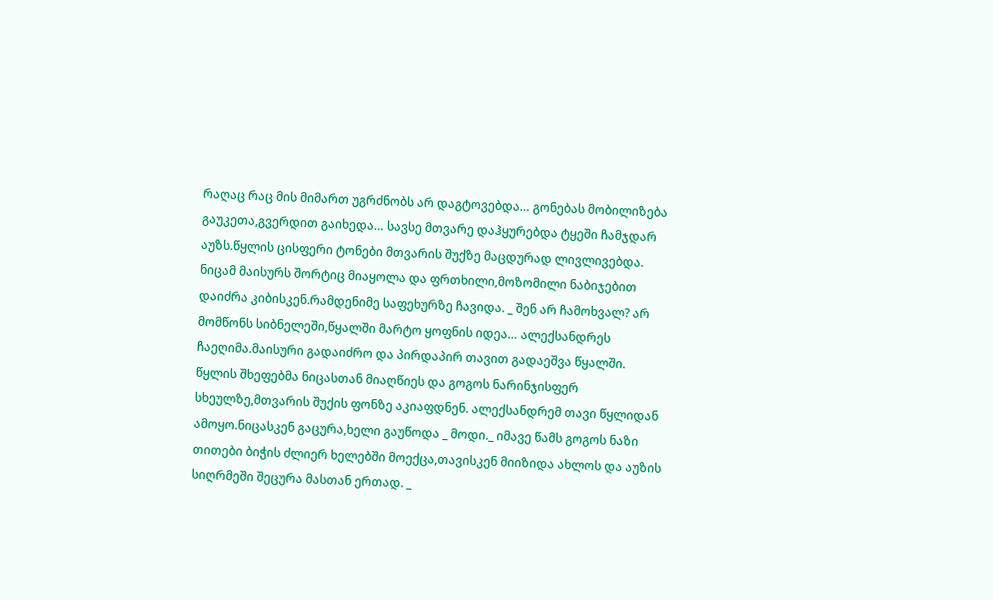რაღაც რაც მის მიმართ უგრძნობს არ დაგტოვებდა… გონებას მობილიზება გაუკეთა,გვერდით გაიხედა… სავსე მთვარე დაჰყურებდა ტყეში ჩამჯდარ აუზს.წყლის ცისფერი ტონები მთვარის შუქზე მაცდურად ლივლივებდა. ნიცამ მაისურს შორტიც მიაყოლა და ფრთხილი,მოზომილი ნაბიჯებით დაიძრა კიბისკენ.რამდენიმე საფეხურზე ჩავიდა. _ შენ არ ჩამოხვალ? არ მომწონს სიბნელეში,წყალში მარტო ყოფნის იდეა… ალექსანდრეს ჩაეღიმა.მაისური გადაიძრო და პირდაპირ თავით გადაეშვა წყალში. წყლის შხეფებმა ნიცასთან მიაღწიეს და გოგოს ნარინჯისფერ სხეულზე,მთვარის შუქის ფონზე აკიაფდნენ. ალექსანდრემ თავი წყლიდან ამოყო.ნიცასკენ გაცურა,ხელი გაუწოდა _ მოდი._ იმავე წამს გოგოს ნაზი თითები ბიჭის ძლიერ ხელებში მოექცა,თავისკენ მიიზიდა ახლოს და აუზის სიღრმეში შეცურა მასთან ერთად. _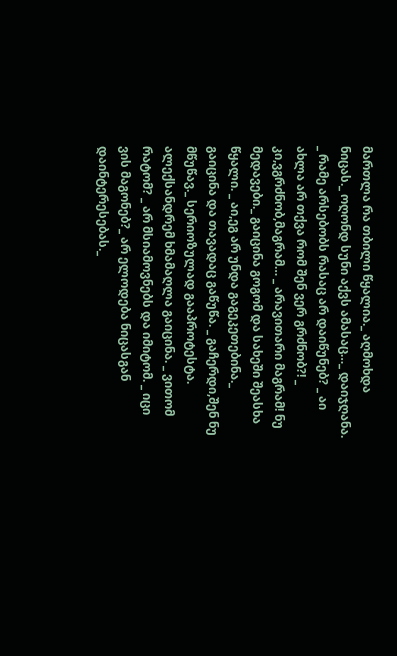მართლა რა თბილი წყალია._ აღმოხდა ნიცას._ ოღონდ სუნი აქვს ამასაც…_ დაიჯღანა. _ რამე არსებობს რასაც არ დაიწუნებ? _ აი ახლა არ თქვა რომ შენ ვერ გრძნობ?! _ კი,ვგრძნობ,მაგრამ… _ არავითარი მაგრამ! ნუ მედავები._ გაიცინა გოგომ და სახეში შეასხა წყალი. _ აი,ეგ არ უნდა გაგეკეთებინა._ გაიცინა და თავადაც გაწუწა. _ გაჩერდი,შენ ნუ მწუწავ._ სერიოზულად გააპროტესტა. ალექსანდრემ ხმამაღლა გაიცინა. _ ვითომ რატომ? _ არ მსიამოვნებს და იმიტომ. _ იცი ვის მაგონებ?_ არ ელოდება ნიცასგან დაინტერესებას._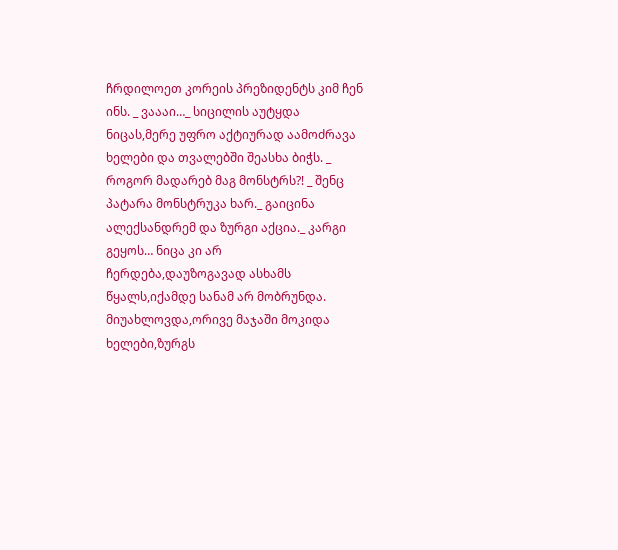ჩრდილოეთ კორეის პრეზიდენტს კიმ ჩენ ინს. _ ვაააი…_ სიცილის აუტყდა ნიცას,მერე უფრო აქტიურად აამოძრავა ხელები და თვალებში შეასხა ბიჭს. _ როგორ მადარებ მაგ მონსტრს?! _ შენც პატარა მონსტრუკა ხარ._ გაიცინა ალექსანდრემ და ზურგი აქცია._ კარგი გეყოს… ნიცა კი არ ჩერდება,დაუზოგავად ასხამს წყალს,იქამდე სანამ არ მობრუნდა. მიუახლოვდა,ორივე მაჯაში მოკიდა ხელები,ზურგს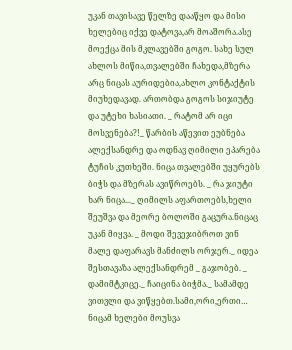უკან თავისავე წელზე დააწყო და მისი ხელებიც იქვე დატოვა,არ მოაშორა.ასე მოექცა მის მკლავებში გოგო. სახე სულ ახლოს მიწია,თვალებში ჩახედა,მზერა არც ნიცას აურიდებია,ახლო კონტაქტის მიუხედავად. ართობდა გოგოს სიჯიუტე და უტეხი ხასიათი. _ რატომ არ იცი მოსვენება?!_ წარბის აწევით ეუბნება ალექსანდრე და ოდნავ ღიმილი ეპარება ტუჩის კუთხეში. ნიცა თვალებში უყურებს ბიჭს და მზერას ავიწროებს. _ რა ჯიუტი ხარ ნიცა..._ ღიმილს აფართოებს,ხელი შეუშვა და მეორე ბოლოში გაცურა.ნიცაც უკან მიყვა. _ მოდი შევეჯიბროთ ვინ მალე დაფარავს მანძილს ორჯერ._ იდეა შესთავაზა ალექსანდრემ _ გაჯობებ. _ დამიმტკიცე._ ჩაიცინა ბიჭმა._ სამამდე ვითვლი და ვიწყებთ.სამი,ორი,ერთი… ნიცამ ხელები მოუსვა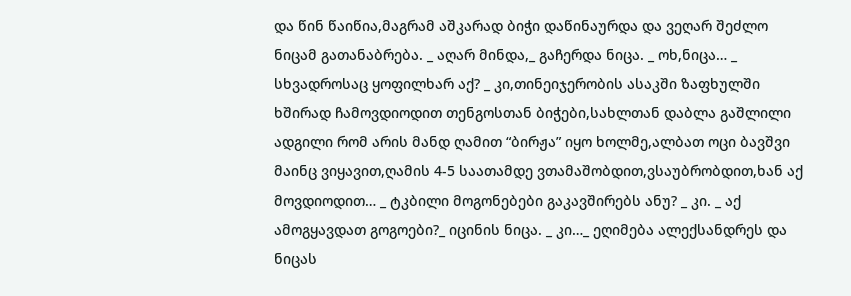და წინ წაიწია,მაგრამ აშკარად ბიჭი დაწინაურდა და ვეღარ შეძლო ნიცამ გათანაბრება. _ აღარ მინდა,_ გაჩერდა ნიცა. _ ოხ,ნიცა… _ სხვადროსაც ყოფილხარ აქ? _ კი,თინეიჯერობის ასაკში ზაფხულში ხშირად ჩამოვდიოდით თენგოსთან ბიჭები,სახლთან დაბლა გაშლილი ადგილი რომ არის მანდ ღამით “ბირჟა” იყო ხოლმე,ალბათ ოცი ბავშვი მაინც ვიყავით,ღამის 4-5 საათამდე ვთამაშობდით,ვსაუბრობდით,ხან აქ მოვდიოდით… _ ტკბილი მოგონებები გაკავშირებს ანუ? _ კი. _ აქ ამოგყავდათ გოგოები?_ იცინის ნიცა. _ კი…_ ეღიმება ალექსანდრეს და ნიცას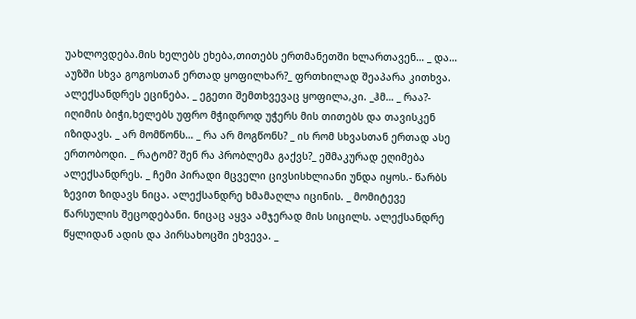უახლოვდება.მის ხელებს ეხება,თითებს ერთმანეთში ხლართავენ… _ და… აუზში სხვა გოგოსთან ერთად ყოფილხარ?_ ფრთხილად შეაპარა კითხვა. ალექსანდრეს ეცინება. _ ეგეთი შემთხვევაც ყოფილა,კი. _ჰმ… _ რაა?- იღიმის ბიჭი,ხელებს უფრო მჭიდროდ უჭერს მის თითებს და თავისკენ იზიდავს. _ არ მომწონს… _ რა არ მოგწონს? _ ის რომ სხვასთან ერთად ასე ერთობოდი. _ რატომ? შენ რა პრობლემა გაქვს?_ ეშმაკურად ეღიმება ალექსანდრეს. _ ჩემი პირადი მცველი ცივსისხლიანი უნდა იყოს.- წარბს ზევით ზიდავს ნიცა. ალექსანდრე ხმამაღლა იცინის. _ მომიტევე წარსულის შეცოდებანი. ნიცაც აყვა ამჯერად მის სიცილს. ალექსანდრე წყლიდან ადის და პირსახოცში ეხვევა. _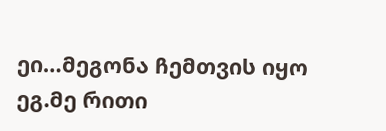ეი…მეგონა ჩემთვის იყო ეგ.მე რითი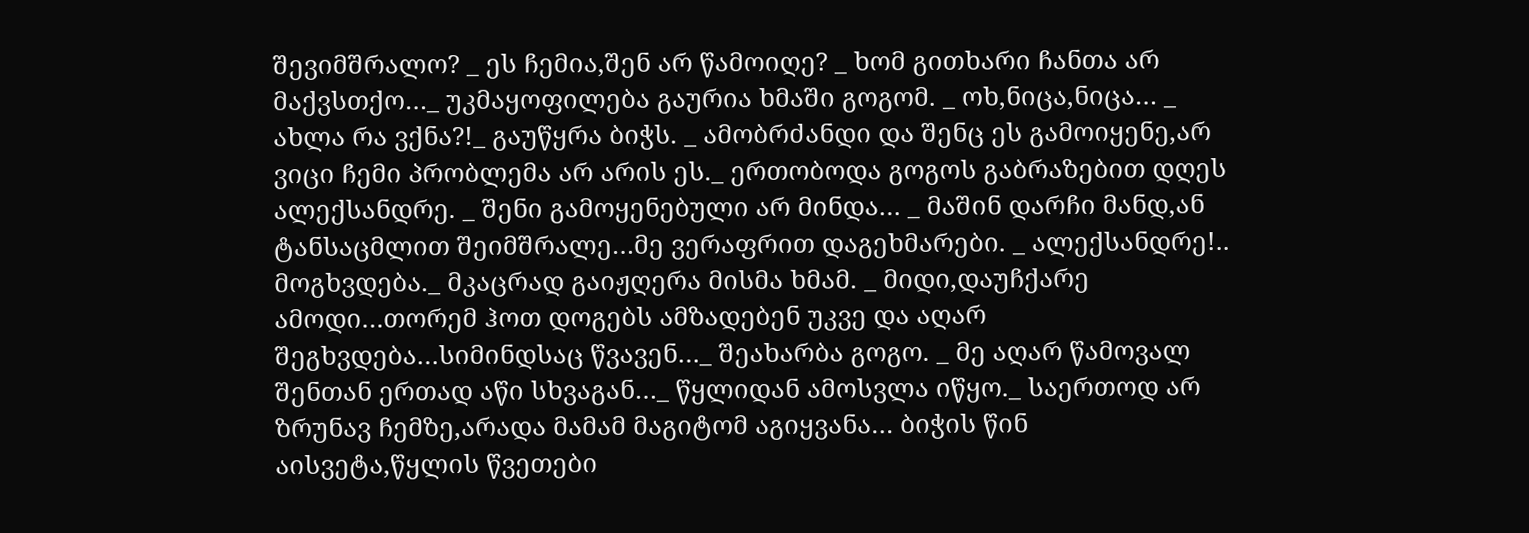შევიმშრალო? _ ეს ჩემია,შენ არ წამოიღე? _ ხომ გითხარი ჩანთა არ მაქვსთქო…_ უკმაყოფილება გაურია ხმაში გოგომ. _ ოხ,ნიცა,ნიცა… _ ახლა რა ვქნა?!_ გაუწყრა ბიჭს. _ ამობრძანდი და შენც ეს გამოიყენე,არ ვიცი ჩემი პრობლემა არ არის ეს._ ერთობოდა გოგოს გაბრაზებით დღეს ალექსანდრე. _ შენი გამოყენებული არ მინდა… _ მაშინ დარჩი მანდ,ან ტანსაცმლით შეიმშრალე…მე ვერაფრით დაგეხმარები. _ ალექსანდრე!.. მოგხვდება._ მკაცრად გაიჟღერა მისმა ხმამ. _ მიდი,დაუჩქარე ამოდი…თორემ ჰოთ დოგებს ამზადებენ უკვე და აღარ შეგხვდება…სიმინდსაც წვავენ…_ შეახარბა გოგო. _ მე აღარ წამოვალ შენთან ერთად აწი სხვაგან…_ წყლიდან ამოსვლა იწყო._ საერთოდ არ ზრუნავ ჩემზე,არადა მამამ მაგიტომ აგიყვანა… ბიჭის წინ აისვეტა,წყლის წვეთები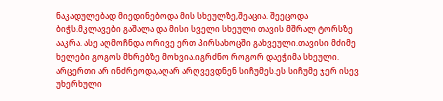ნაკადულებად მიედინებოდა მის სხეულზე,შეაცია. შეეცოდა ბიჭს.მკლავები გაშალა და მისი სველი სხეული თავის მშრალ ტორსზე ააკრა. ასე აღმოჩნდა ორივე ერთ პირსახოცში გახვეული.თავისი მძიმე ხელები გოგოს მხრებზე მოხვია.იგრძნო როგორ დაეჭიმა სხეული. არცერთი არ ინძრეოდა,აღარ არღვევდნენ სიჩუმეს.ეს სიჩუმე ჯერ ისევ უხერხული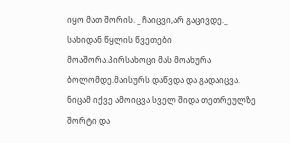იყო მათ შორის. _ ჩაიცვი,არ გაცივდე._ სახიდან წყლის წვეთები მოაშორა.პირსახოცი მას მოახურა ბოლომდე.მაისურს დაწვდა და გადაიცვა. ნიცამ იქვე ამოიცვა სველ შიდა თეთრეულზე შორტი და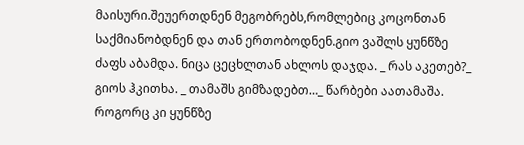მაისური.შეუერთდნენ მეგობრებს,რომლებიც კოცონთან საქმიანობდნენ და თან ერთობოდნენ.გიო ვაშლს ყუნწზე ძაფს აბამდა. ნიცა ცეცხლთან ახლოს დაჯდა. _ რას აკეთებ?_ გიოს ჰკითხა. _ თამაშს გიმზადებთ…_ წარბები აათამაშა. როგორც კი ყუნწზე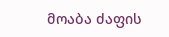მოაბა ძაფის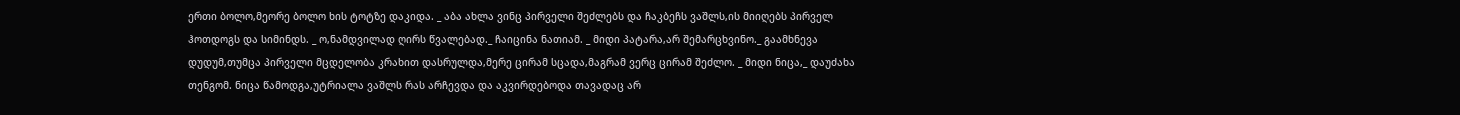ერთი ბოლო,მეორე ბოლო ხის ტოტზე დაკიდა. _ აბა ახლა ვინც პირველი შეძლებს და ჩაკბეჩს ვაშლს,ის მიიღებს პირველ ჰოთდოგს და სიმინდს. _ ო,ნამდვილად ღირს წვალებად._ ჩაიცინა ნათიამ. _ მიდი პატარა,არ შემარცხვინო._ გაამხნევა დუდუმ,თუმცა პირველი მცდელობა კრახით დასრულდა,მერე ცირამ სცადა,მაგრამ ვერც ცირამ შეძლო. _ მიდი ნიცა,_ დაუძახა თენგომ. ნიცა წამოდგა,უტრიალა ვაშლს რას არჩევდა და აკვირდებოდა თავადაც არ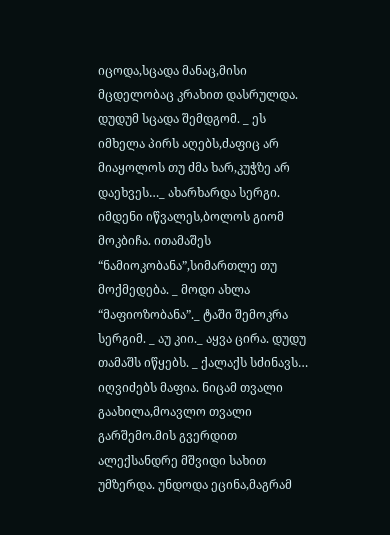იცოდა,სცადა მანაც,მისი მცდელობაც კრახით დასრულდა. დუდუმ სცადა შემდგომ. _ ეს იმხელა პირს აღებს,ძაფიც არ მიაყოლოს თუ ძმა ხარ,კუჭზე არ დაეხვეს…_ ახარხარდა სერგი. იმდენი იწვალეს,ბოლოს გიომ მოკბიჩა. ითამაშეს “ნამიოკობანა”,სიმართლე თუ მოქმედება. _ მოდი ახლა “მაფიოზობანა”._ ტაში შემოკრა სერგიმ. _ აუ კიი._ აყვა ცირა. დუდუ თამაშს იწყებს. _ ქალაქს სძინავს… იღვიძებს მაფია. ნიცამ თვალი გაახილა,მოავლო თვალი გარშემო.მის გვერდით ალექსანდრე მშვიდი სახით უმზერდა. უნდოდა ეცინა,მაგრამ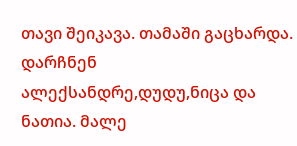თავი შეიკავა. თამაში გაცხარდა. დარჩნენ ალექსანდრე,დუდუ,ნიცა და ნათია. მალე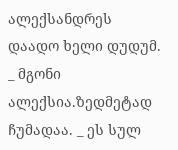ალექსანდრეს დაადო ხელი დუდუმ. _ მგონი ალექსია.ზედმეტად ჩუმადაა. _ ეს სულ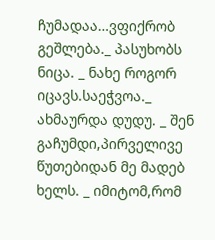ჩუმადაა…ვფიქრობ გეშლება._ პასუხობს ნიცა. _ ნახე როგორ იცავს.საეჭვოა._ ახმაურდა დუდუ. _ შენ გაჩუმდი,პირველივე წუთებიდან მე მადებ ხელს. _ იმიტომ,რომ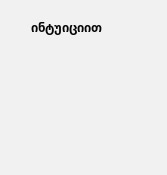ინტუიციით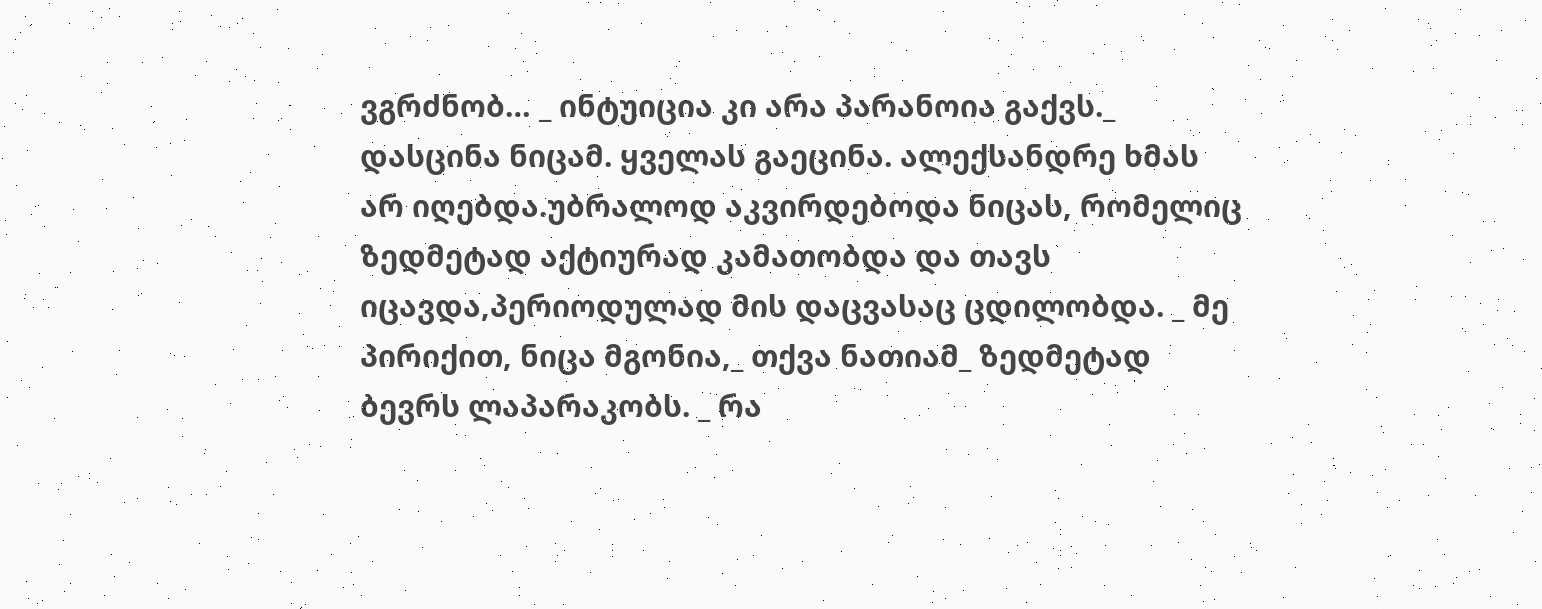ვგრძნობ… _ ინტუიცია კი არა პარანოია გაქვს._ დასცინა ნიცამ. ყველას გაეცინა. ალექსანდრე ხმას არ იღებდა.უბრალოდ აკვირდებოდა ნიცას, რომელიც ზედმეტად აქტიურად კამათობდა და თავს იცავდა,პერიოდულად მის დაცვასაც ცდილობდა. _ მე პირიქით, ნიცა მგონია,_ თქვა ნათიამ_ ზედმეტად ბევრს ლაპარაკობს. _ რა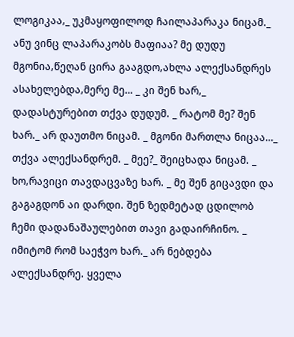ლოგიკაა,_ უკმაყოფილოდ ჩაილაპარაკა ნიცამ._ ანუ ვინც ლაპარაკობს მაფიაა? მე დუდუ მგონია,წეღან ცირა გააგდო,ახლა ალექსანდრეს ასახელებდა,მერე მე… _ კი შენ ხარ,_ დადასტურებით თქვა დუდუმ. _ რატომ მე? შენ ხარ._ არ დაუთმო ნიცამ. _ მგონი მართლა ნიცაა…_ თქვა ალექსანდრემ. _ მეე?_ შეიცხადა ნიცამ. _ ხო,რავიცი თავდაცვაზე ხარ. _ მე შენ გიცავდი და გაგაგდონ აი დარდი. შენ ზედმეტად ცდილობ ჩემი დადანაშაულებით თავი გადაირჩინო. _ იმიტომ რომ საეჭვო ხარ._ არ ნებდება ალექსანდრე. ყველა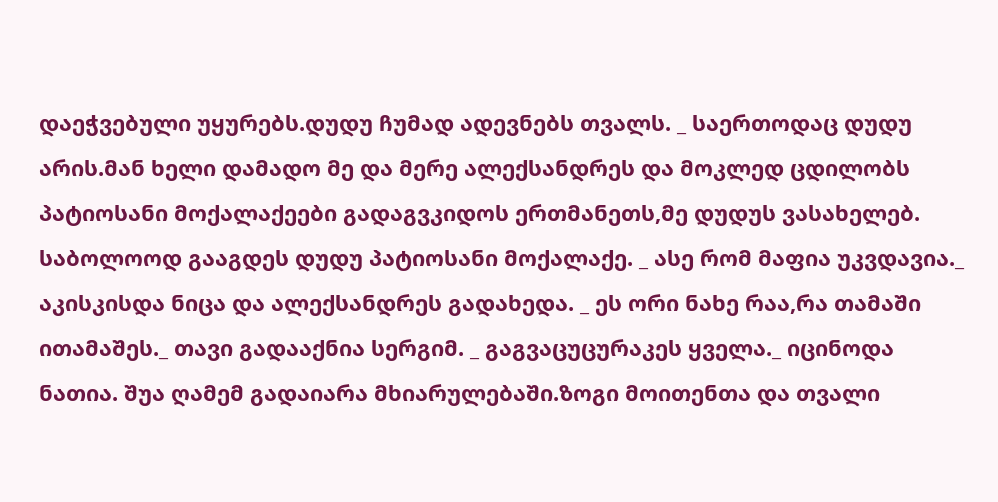დაეჭვებული უყურებს.დუდუ ჩუმად ადევნებს თვალს. _ საერთოდაც დუდუ არის.მან ხელი დამადო მე და მერე ალექსანდრეს და მოკლედ ცდილობს პატიოსანი მოქალაქეები გადაგვკიდოს ერთმანეთს,მე დუდუს ვასახელებ. საბოლოოდ გააგდეს დუდუ პატიოსანი მოქალაქე. _ ასე რომ მაფია უკვდავია._ აკისკისდა ნიცა და ალექსანდრეს გადახედა. _ ეს ორი ნახე რაა,რა თამაში ითამაშეს._ თავი გადააქნია სერგიმ. _ გაგვაცუცურაკეს ყველა._ იცინოდა ნათია. შუა ღამემ გადაიარა მხიარულებაში.ზოგი მოითენთა და თვალი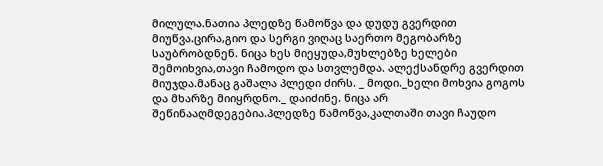მილულა.ნათია პლედზე წამოწვა და დუდუ გვერდით მიუწვა.ცირა,გიო და სერგი ვიღაც საერთო მეგობარზე საუბრობდნენ. ნიცა ხეს მიეყუდა,მუხლებზე ხელები შემოიხვია,თავი ჩამოდო და სთვლემდა. ალექსანდრე გვერდით მიუჯდა.მანაც გაშალა პლედი ძირს. _ მოდი._ხელი მოხვია გოგოს და მხარზე მიიყრდნო._ დაიძინე. ნიცა არ შეწინააღმდეგებია.პლედზე წამოწვა,კალთაში თავი ჩაუდო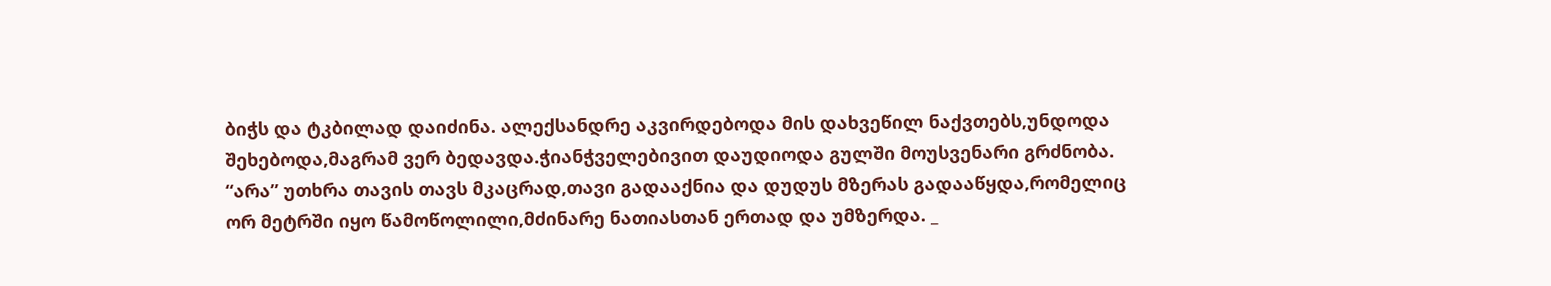ბიჭს და ტკბილად დაიძინა. ალექსანდრე აკვირდებოდა მის დახვეწილ ნაქვთებს,უნდოდა შეხებოდა,მაგრამ ვერ ბედავდა.ჭიანჭველებივით დაუდიოდა გულში მოუსვენარი გრძნობა. “არა” უთხრა თავის თავს მკაცრად,თავი გადააქნია და დუდუს მზერას გადააწყდა,რომელიც ორ მეტრში იყო წამოწოლილი,მძინარე ნათიასთან ერთად და უმზერდა. _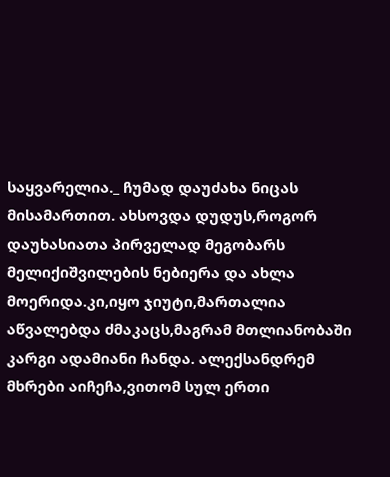საყვარელია._ ჩუმად დაუძახა ნიცას მისამართით. ახსოვდა დუდუს,როგორ დაუხასიათა პირველად მეგობარს მელიქიშვილების ნებიერა და ახლა მოერიდა.კი,იყო ჯიუტი,მართალია აწვალებდა ძმაკაცს,მაგრამ მთლიანობაში კარგი ადამიანი ჩანდა. ალექსანდრემ მხრები აიჩეჩა,ვითომ სულ ერთი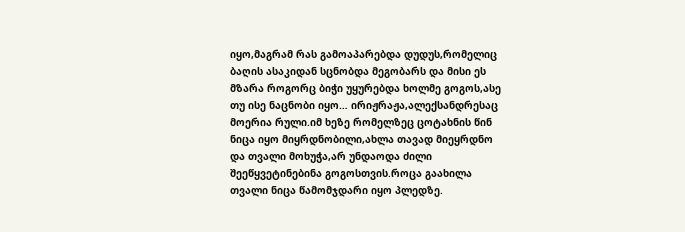იყო,მაგრამ რას გამოაპარებდა დუდუს,რომელიც ბაღის ასაკიდან სცნობდა მეგობარს და მისი ეს მზარა როგორც ბიჭი უყურებდა ხოლმე გოგოს,ასე თუ ისე ნაცნობი იყო… ირიჟრაჟა,ალექსანდრესაც მოერია რული.იმ ხეზე რომელზეც ცოტახნის წინ ნიცა იყო მიყრდნობილი,ახლა თავად მიეყრდნო და თვალი მოხუჭა,არ უნდაოდა ძილი შეეწყვეტინებინა გოგოსთვის.როცა გაახილა თვალი ნიცა წამომჯდარი იყო პლედზე.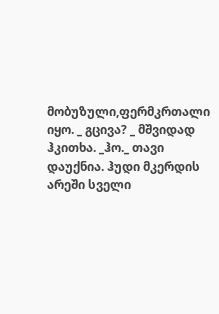მობუზული,ფერმკრთალი იყო. _ გცივა? _ მშვიდად ჰკითხა. _ჰო._ თავი დაუქნია. ჰუდი მკერდის არეში სველი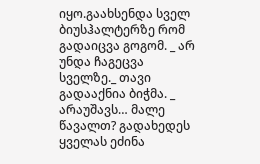იყო.გაახსენდა სველ ბიუსჰალტერზე რომ გადაიცვა გოგომ. _ არ უნდა ჩაგეცვა სველზე._ თავი გადააქნია ბიჭმა. _ არაუშავს… მალე წავალთ? გადახედეს ყველას ეძინა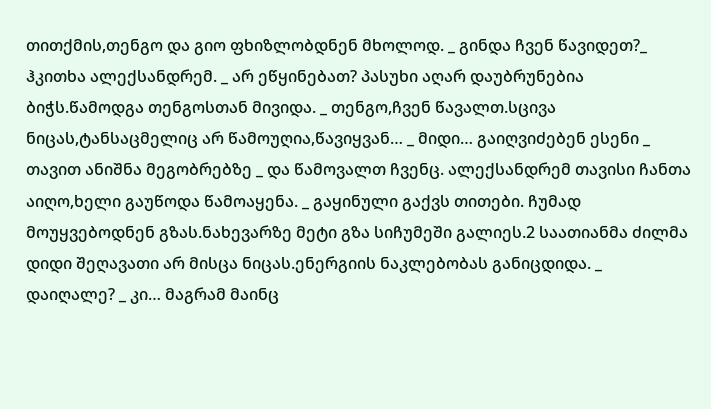თითქმის,თენგო და გიო ფხიზლობდნენ მხოლოდ. _ გინდა ჩვენ წავიდეთ?_ ჰკითხა ალექსანდრემ. _ არ ეწყინებათ? პასუხი აღარ დაუბრუნებია ბიჭს.წამოდგა თენგოსთან მივიდა. _ თენგო,ჩვენ წავალთ.სცივა ნიცას,ტანსაცმელიც არ წამოუღია,წავიყვან… _ მიდი… გაიღვიძებენ ესენი _ თავით ანიშნა მეგობრებზე _ და წამოვალთ ჩვენც. ალექსანდრემ თავისი ჩანთა აიღო,ხელი გაუწოდა წამოაყენა. _ გაყინული გაქვს თითები. ჩუმად მოუყვებოდნენ გზას.ნახევარზე მეტი გზა სიჩუმეში გალიეს.2 საათიანმა ძილმა დიდი შეღავათი არ მისცა ნიცას.ენერგიის ნაკლებობას განიცდიდა. _ დაიღალე? _ კი… მაგრამ მაინც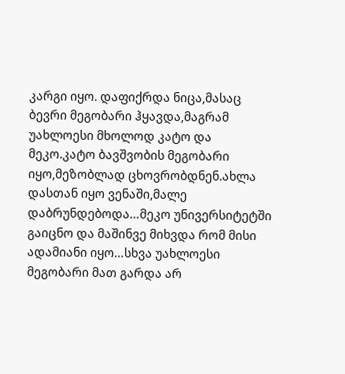კარგი იყო. დაფიქრდა ნიცა,მასაც ბევრი მეგობარი ჰყავდა,მაგრამ უახლოესი მხოლოდ კატო და მეკო.კატო ბავშვობის მეგობარი იყო,მეზობლად ცხოვრობდნენ.ახლა დასთან იყო ვენაში,მალე დაბრუნდებოდა…მეკო უნივერსიტეტში გაიცნო და მაშინვე მიხვდა რომ მისი ადამიანი იყო…სხვა უახლოესი მეგობარი მათ გარდა არ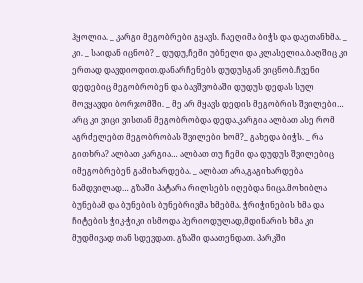ჰყოლია. _ კარგი მეგობრები გყავს. ჩაეღიმა ბიჭს და დაეთანხმა. _ კი. _ საიდან იცნობ? _ დუდუ,ჩემი უბნელი და კლასელია.ბაღშიც კი ერთად დავდიოდით.დანარჩენებს დუდუსგან ვიცნობ.ჩვენი დედებიც მეგობრობენ და ბავშვობაში დუდუს დედას სულ მოვყავდი ბორჯომში. _ მე არ მყავს დედის მეგობრის შვილები… არც კი ვიცი ვისთან მეგობრობდა დედა.კარგია ალბათ ასე რომ აგრძელებთ მეგობრობას შვილები ხომ?_ გახედა ბიჭს. _ რა გითხრა? ალბათ კარგია… ალბათ თუ ჩემი და დუდუს შვილებიც იმეგობრებენ გამიხარდება. _ ალბათ არა,გაგიხარდება ნამდვილად… გზაში პატარა რილსებს იღებდა ნიცა.მოხიბლა ბუნებამ და ბუნების ბუნებრივმა ხმებმა. ჭრიჭინების ხმა და ჩიტების ჭიკ-ჭიკი ისმოდა პერიოდულად,მდინარის ხმა კი მუდმივად თან სდევდათ. გზაში დაათენდათ. პარკში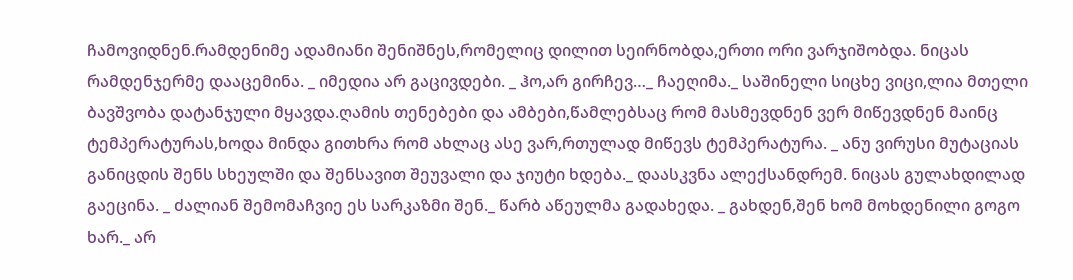ჩამოვიდნენ.რამდენიმე ადამიანი შენიშნეს,რომელიც დილით სეირნობდა,ერთი ორი ვარჯიშობდა. ნიცას რამდენჯერმე დააცემინა. _ იმედია არ გაცივდები. _ ჰო,არ გირჩევ…_ ჩაეღიმა._ საშინელი სიცხე ვიცი,ლია მთელი ბავშვობა დატანჯული მყავდა.ღამის თენებები და ამბები,წამლებსაც რომ მასმევდნენ ვერ მიწევდნენ მაინც ტემპერატურას,ხოდა მინდა გითხრა რომ ახლაც ასე ვარ,რთულად მიწევს ტემპერატურა. _ ანუ ვირუსი მუტაციას განიცდის შენს სხეულში და შენსავით შეუვალი და ჯიუტი ხდება._ დაასკვნა ალექსანდრემ. ნიცას გულახდილად გაეცინა. _ ძალიან შემომაჩვიე ეს სარკაზმი შენ._ წარბ აწეულმა გადახედა. _ გახდენ,შენ ხომ მოხდენილი გოგო ხარ._ არ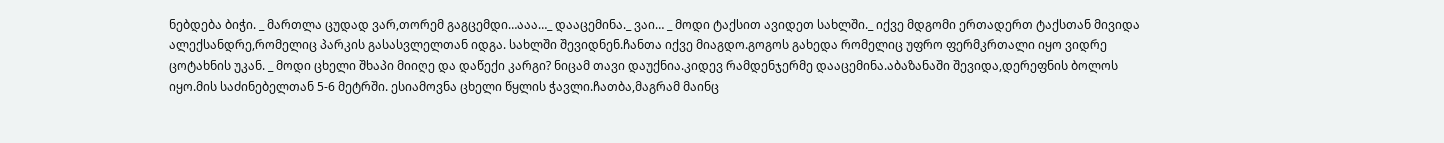ნებდება ბიჭი. _ მართლა ცუდად ვარ,თორემ გაგცემდი…ააა…_ დააცემინა._ ვაი… _ მოდი ტაქსით ავიდეთ სახლში._ იქვე მდგომი ერთადერთ ტაქსთან მივიდა ალექსანდრე,რომელიც პარკის გასასვლელთან იდგა. სახლში შევიდნენ.ჩანთა იქვე მიაგდო.გოგოს გახედა რომელიც უფრო ფერმკრთალი იყო ვიდრე ცოტახნის უკან. _ მოდი ცხელი შხაპი მიიღე და დაწექი კარგი? ნიცამ თავი დაუქნია.კიდევ რამდენჯერმე დააცემინა.აბაზანაში შევიდა,დერეფნის ბოლოს იყო.მის საძინებელთან 5-6 მეტრში. ესიამოვნა ცხელი წყლის ჭავლი.ჩათბა,მაგრამ მაინც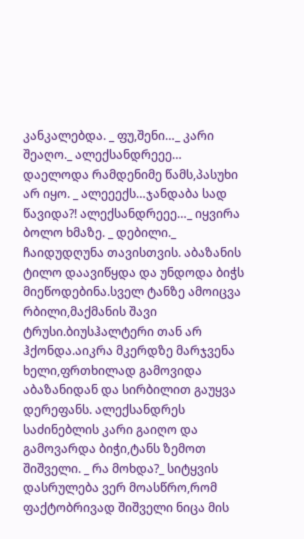კანკალებდა. _ ფუ,შენი…_ კარი შეაღო._ ალექსანდრეეე… დაელოდა რამდენიმე წამს,პასუხი არ იყო. _ ალეეექს…ჯანდაბა სად წავიდა?! ალექსანდრეეე…_ იყვირა ბოლო ხმაზე. _ დებილი._ ჩაიდუდღუნა თავისთვის. აბაზანის ტილო დაავიწყდა და უნდოდა ბიჭს მიეწოდებინა.სველ ტანზე ამოიცვა რბილი,მაქმანის შავი ტრუსი.ბიუსჰალტერი თან არ ჰქონდა.აიკრა მკერდზე მარჯვენა ხელი,ფრთხილად გამოვიდა აბაზანიდან და სირბილით გაუყვა დერეფანს. ალექსანდრეს საძინებლის კარი გაიღო და გამოვარდა ბიჭი,ტანს ზემოთ შიშველი. _ რა მოხდა?_ სიტყვის დასრულება ვერ მოასწრო,რომ ფაქტობრივად შიშველი ნიცა მის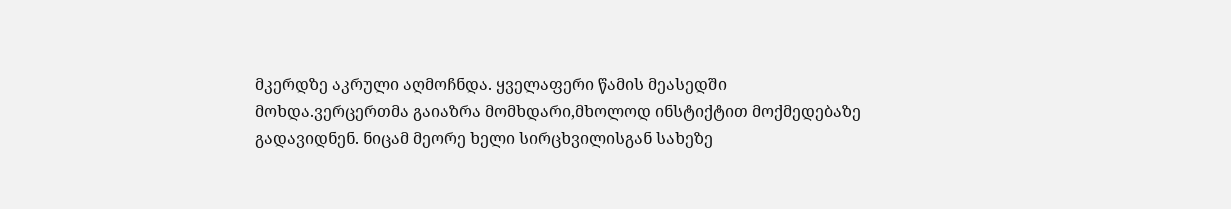მკერდზე აკრული აღმოჩნდა. ყველაფერი წამის მეასედში მოხდა.ვერცერთმა გაიაზრა მომხდარი,მხოლოდ ინსტიქტით მოქმედებაზე გადავიდნენ. ნიცამ მეორე ხელი სირცხვილისგან სახეზე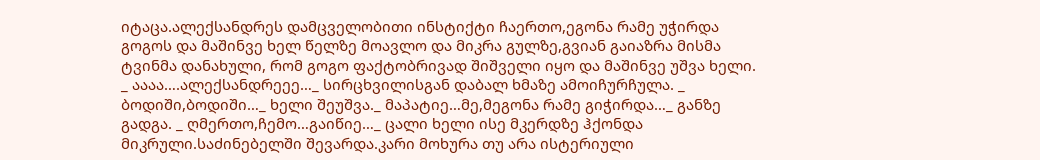იტაცა.ალექსანდრეს დამცველობითი ინსტიქტი ჩაერთო,ეგონა რამე უჭირდა გოგოს და მაშინვე ხელ წელზე მოავლო და მიკრა გულზე,გვიან გაიაზრა მისმა ტვინმა დანახული, რომ გოგო ფაქტობრივად შიშველი იყო და მაშინვე უშვა ხელი. _ აააა….ალექსანდრეეე…_ სირცხვილისგან დაბალ ხმაზე ამოიჩურჩულა. _ ბოდიში,ბოდიში…_ ხელი შეუშვა._ მაპატიე…მე,მეგონა რამე გიჭირდა…_ განზე გადგა. _ ღმერთო,ჩემო…გაიწიე…_ ცალი ხელი ისე მკერდზე ჰქონდა მიკრული.საძინებელში შევარდა.კარი მოხურა თუ არა ისტერიული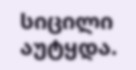სიცილი აუტყდა.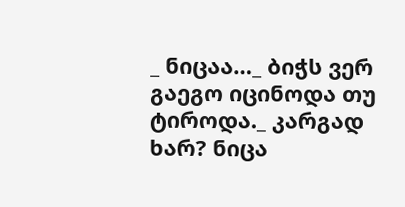_ ნიცაა…_ ბიჭს ვერ გაეგო იცინოდა თუ ტიროდა._ კარგად ხარ? ნიცა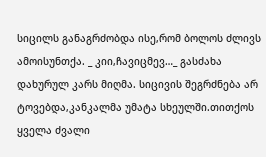სიცილს განაგრძობდა ისე,რომ ბოლოს ძლივს ამოისუნთქა. _ კიი,ჩავიცმევ…_ გასძახა დახურულ კარს მიღმა. სიცივის შეგრძნება არ ტოვებდა,კანკალმა უმატა სხეულში.თითქოს ყველა ძვალი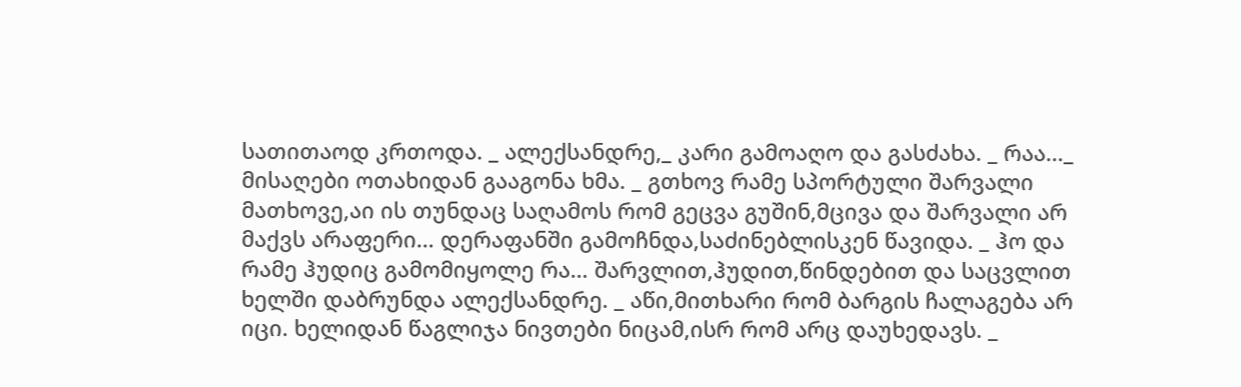სათითაოდ კრთოდა. _ ალექსანდრე,_ კარი გამოაღო და გასძახა. _ რაა…_ მისაღები ოთახიდან გააგონა ხმა. _ გთხოვ რამე სპორტული შარვალი მათხოვე,აი ის თუნდაც საღამოს რომ გეცვა გუშინ,მცივა და შარვალი არ მაქვს არაფერი… დერაფანში გამოჩნდა,საძინებლისკენ წავიდა. _ ჰო და რამე ჰუდიც გამომიყოლე რა… შარვლით,ჰუდით,წინდებით და საცვლით ხელში დაბრუნდა ალექსანდრე. _ აწი,მითხარი რომ ბარგის ჩალაგება არ იცი. ხელიდან წაგლიჯა ნივთები ნიცამ,ისრ რომ არც დაუხედავს. _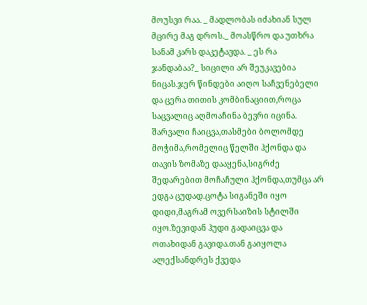მოუსვი რაა. _ მადლობას იძახიან სულ მცირე მაგ დროს._ მოასწრო და უთხრა სანამ კარს დაკეტავდა. _ ეს რა ჯანდაბაა?_ სიცილი არ შეუკავებია ნიცას.ჯერ წინდები აიღო საჩვენებელი და ცერა თითის კომბინაციით,როცა საცვალიც აღმოაჩინა ბევრი იცინა. შარვალი ჩაიცვა,თასმები ბოლომდე მოჭიმა,რომელიც წელში ჰქონდა და თავის ზომაზე დააყენა,სიგრძე შედარებით მოჩაჩული ჰქონდა,თუმცა არ ედგა ცუდად.ცოტა სიგანეში იყო დიდი,მაგრამ ოვერსაიზის სტილში იყო.ზევიდან ჰუდი გადაიცვა და ოთახიდან გავიდა.თან გაიყოლა ალექსანდრეს ქვედა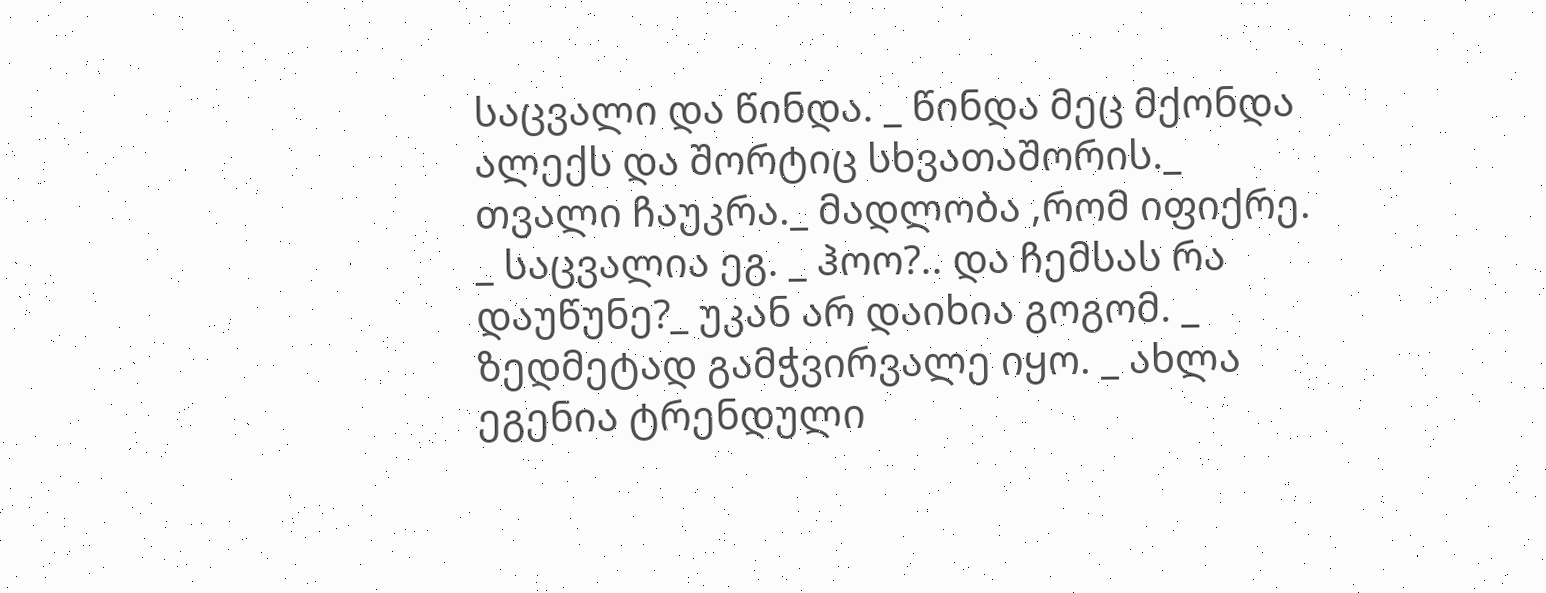საცვალი და წინდა. _ წინდა მეც მქონდა ალექს და შორტიც სხვათაშორის._ თვალი ჩაუკრა._ მადლობა ,რომ იფიქრე. _ საცვალია ეგ. _ ჰოო?.. და ჩემსას რა დაუწუნე?_ უკან არ დაიხია გოგომ. _ ზედმეტად გამჭვირვალე იყო. _ ახლა ეგენია ტრენდული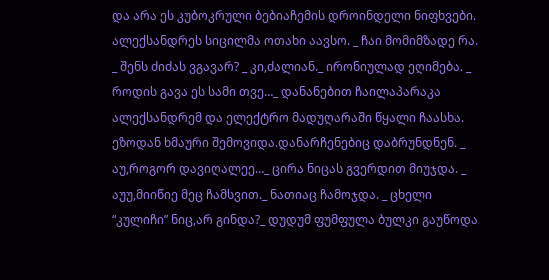და არა ეს კუბოკრული ბებიაჩემის დროინდელი ნიფხვები. ალექსანდრეს სიცილმა ოთახი აავსო. _ ჩაი მომიმზადე რა. _ შენს ძიძას ვგავარ? _ კი,ძალიან._ ირონიულად ეღიმება. _ როდის გავა ეს სამი თვე…_ დანანებით ჩაილაპარაკა ალექსანდრემ და ელექტრო მადუღარაში წყალი ჩაასხა. ეზოდან ხმაური შემოვიდა.დანარჩენებიც დაბრუნდნენ. _ აუ,როგორ დავიღალეე…_ ცირა ნიცას გვერდით მიუჯდა. _ აუუ,მიიწიე მეც ჩამსვით._ ნათიაც ჩამოჯდა. _ ცხელი “კულიჩი” ნიც,არ გინდა?_ დუდუმ ფუმფულა ბულკი გაუწოდა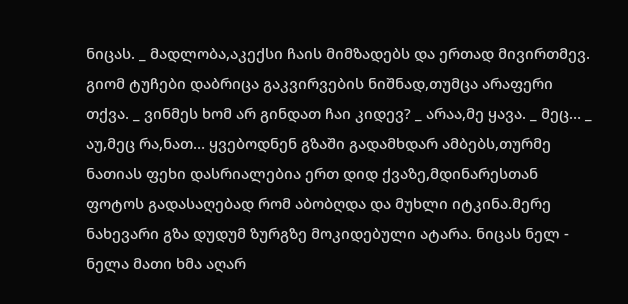ნიცას. _ მადლობა,აკექსი ჩაის მიმზადებს და ერთად მივირთმევ. გიომ ტუჩები დაბრიცა გაკვირვების ნიშნად,თუმცა არაფერი თქვა. _ ვინმეს ხომ არ გინდათ ჩაი კიდევ? _ არაა,მე ყავა. _ მეც… _ აუ,მეც რა,ნათ… ყვებოდნენ გზაში გადამხდარ ამბებს,თურმე ნათიას ფეხი დასრიალებია ერთ დიდ ქვაზე,მდინარესთან ფოტოს გადასაღებად რომ აბობღდა და მუხლი იტკინა.მერე ნახევარი გზა დუდუმ ზურგზე მოკიდებული ატარა. ნიცას ნელ - ნელა მათი ხმა აღარ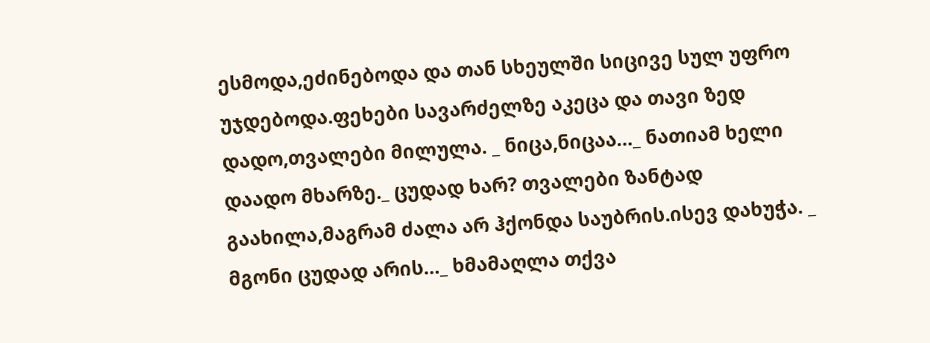ესმოდა,ეძინებოდა და თან სხეულში სიცივე სულ უფრო უჯდებოდა.ფეხები სავარძელზე აკეცა და თავი ზედ დადო,თვალები მილულა. _ ნიცა,ნიცაა…_ ნათიამ ხელი დაადო მხარზე._ ცუდად ხარ? თვალები ზანტად გაახილა,მაგრამ ძალა არ ჰქონდა საუბრის.ისევ დახუჭა. _ მგონი ცუდად არის…_ ხმამაღლა თქვა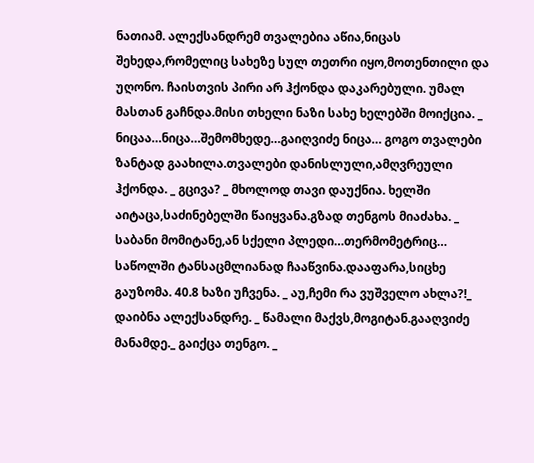ნათიამ. ალექსანდრემ თვალებია აწია,ნიცას შეხედა,რომელიც სახეზე სულ თეთრი იყო,მოთენთილი და უღონო. ჩაისთვის პირი არ ჰქონდა დაკარებული. უმალ მასთან გაჩნდა.მისი თხელი ნაზი სახე ხელებში მოიქცია. _ ნიცაა…ნიცა…შემომხედე…გაიღვიძე ნიცა… გოგო თვალები ზანტად გაახილა.თვალები დანისლული,ამღვრეული ჰქონდა. _ გცივა? _ მხოლოდ თავი დაუქნია. ხელში აიტაცა,საძინებელში წაიყვანა.გზად თენგოს მიაძახა. _ საბანი მომიტანე,ან სქელი პლედი…თერმომეტრიც… საწოლში ტანსაცმლიანად ჩააწვინა.დააფარა,სიცხე გაუზომა. 40.8 ხაზი უჩვენა. _ აუ,ჩემი რა ვუშველო ახლა?!_ დაიბნა ალექსანდრე. _ წამალი მაქვს,მოგიტან.გააღვიძე მანამდე._ გაიქცა თენგო. _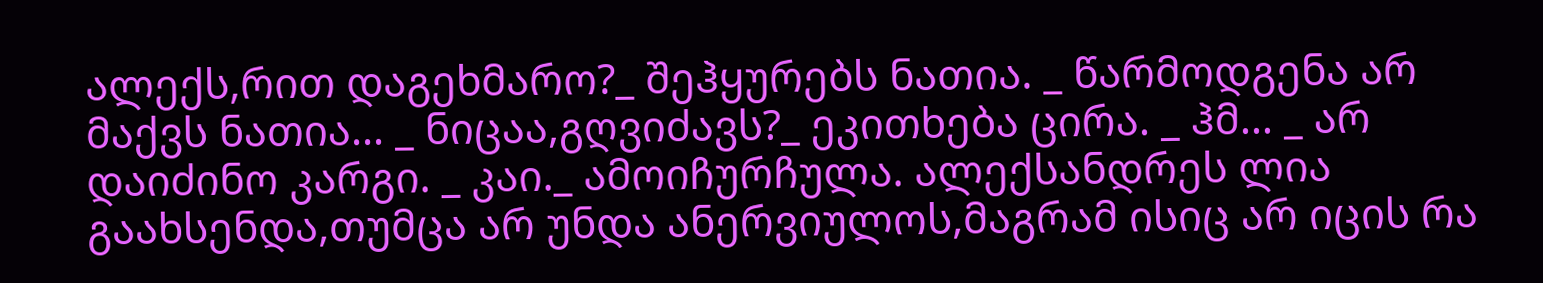ალექს,რით დაგეხმარო?_ შეჰყურებს ნათია. _ წარმოდგენა არ მაქვს ნათია… _ ნიცაა,გღვიძავს?_ ეკითხება ცირა. _ ჰმ… _ არ დაიძინო კარგი. _ კაი._ ამოიჩურჩულა. ალექსანდრეს ლია გაახსენდა,თუმცა არ უნდა ანერვიულოს,მაგრამ ისიც არ იცის რა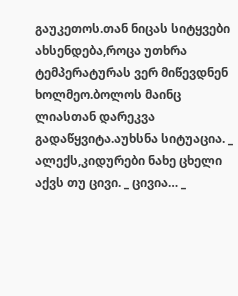გაუკეთოს.თან ნიცას სიტყვები ახსენდება,როცა უთხრა ტემპერატურას ვერ მიწევდნენ ხოლმეო.ბოლოს მაინც ლიასთან დარეკვა გადაწყვიტა.აუხსნა სიტუაცია. _ ალექს,კიდურები ნახე ცხელი აქვს თუ ცივი. _ ცივია… _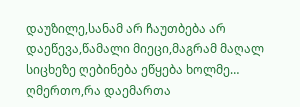დაუზილე,სანამ არ ჩაუთბება არ დაეწევა,წამალი მიეცი,მაგრამ მაღალ სიცხეზე ღებინება ეწყება ხოლმე… ღმერთო,რა დაემართა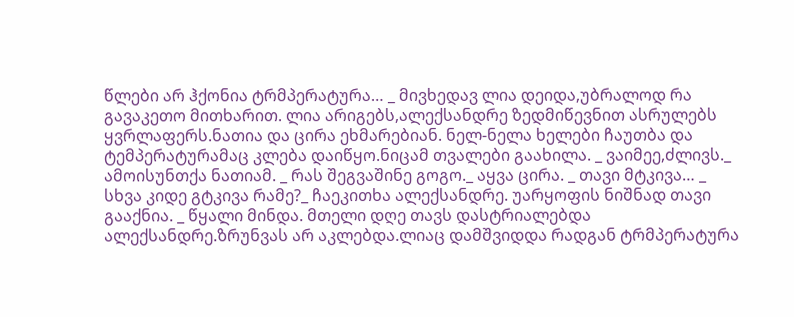წლები არ ჰქონია ტრმპერატურა… _ მივხედავ ლია დეიდა,უბრალოდ რა გავაკეთო მითხარით. ლია არიგებს,ალექსანდრე ზედმიწევნით ასრულებს ყვრლაფერს.ნათია და ცირა ეხმარებიან. ნელ-ნელა ხელები ჩაუთბა და ტემპერატურამაც კლება დაიწყო.ნიცამ თვალები გაახილა. _ ვაიმეე,ძლივს._ ამოისუნთქა ნათიამ. _ რას შეგვაშინე გოგო._ აყვა ცირა. _ თავი მტკივა… _ სხვა კიდე გტკივა რამე?_ ჩაეკითხა ალექსანდრე. უარყოფის ნიშნად თავი გააქნია. _ წყალი მინდა. მთელი დღე თავს დასტრიალებდა ალექსანდრე.ზრუნვას არ აკლებდა.ლიაც დამშვიდდა რადგან ტრმპერატურა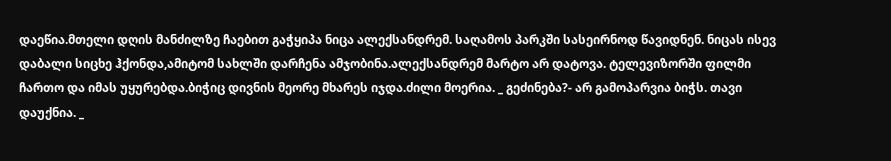დაეწია.მთელი დღის მანძილზე ჩაებით გაჭყიპა ნიცა ალექსანდრემ. საღამოს პარკში სასეირნოდ წავიდნენ. ნიცას ისევ დაბალი სიცხე ჰქონდა,ამიტომ სახლში დარჩენა ამჯობინა.ალექსანდრემ მარტო არ დატოვა. ტელევიზორში ფილმი ჩართო და იმას უყურებდა.ბიჭიც დივნის მეორე მხარეს იჯდა.ძილი მოერია. _ გეძინება?- არ გამოპარვია ბიჭს. თავი დაუქნია. _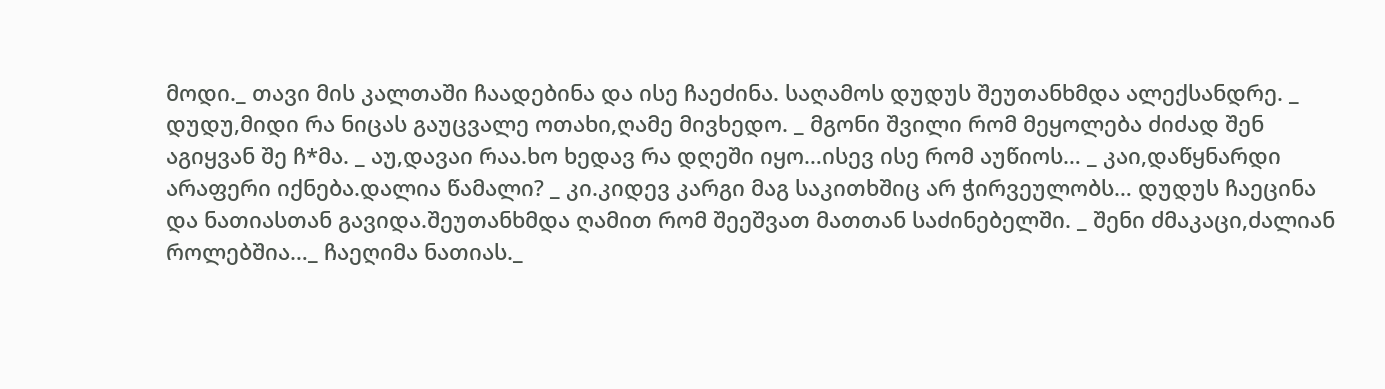მოდი._ თავი მის კალთაში ჩაადებინა და ისე ჩაეძინა. საღამოს დუდუს შეუთანხმდა ალექსანდრე. _ დუდუ,მიდი რა ნიცას გაუცვალე ოთახი,ღამე მივხედო. _ მგონი შვილი რომ მეყოლება ძიძად შენ აგიყვან შე ჩ*მა. _ აუ,დავაი რაა.ხო ხედავ რა დღეში იყო…ისევ ისე რომ აუწიოს… _ კაი,დაწყნარდი არაფერი იქნება.დალია წამალი? _ კი.კიდევ კარგი მაგ საკითხშიც არ ჭირვეულობს… დუდუს ჩაეცინა და ნათიასთან გავიდა.შეუთანხმდა ღამით რომ შეეშვათ მათთან საძინებელში. _ შენი ძმაკაცი,ძალიან როლებშია…_ ჩაეღიმა ნათიას._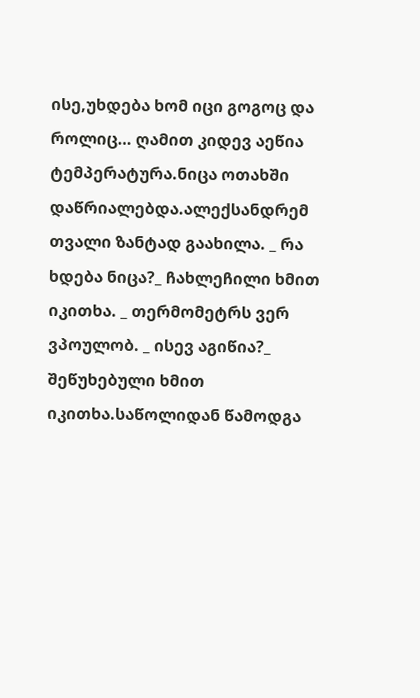ისე,უხდება ხომ იცი გოგოც და როლიც… ღამით კიდევ აეწია ტემპერატურა.ნიცა ოთახში დაწრიალებდა.ალექსანდრემ თვალი ზანტად გაახილა. _ რა ხდება ნიცა?_ ჩახლეჩილი ხმით იკითხა. _ თერმომეტრს ვერ ვპოულობ. _ ისევ აგიწია?_ შეწუხებული ხმით იკითხა.საწოლიდან წამოდგა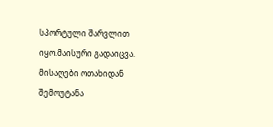სპორტული შარვლით იყო.მაისური გადაიცვა. მისაღები ოთახიდან შემოუტანა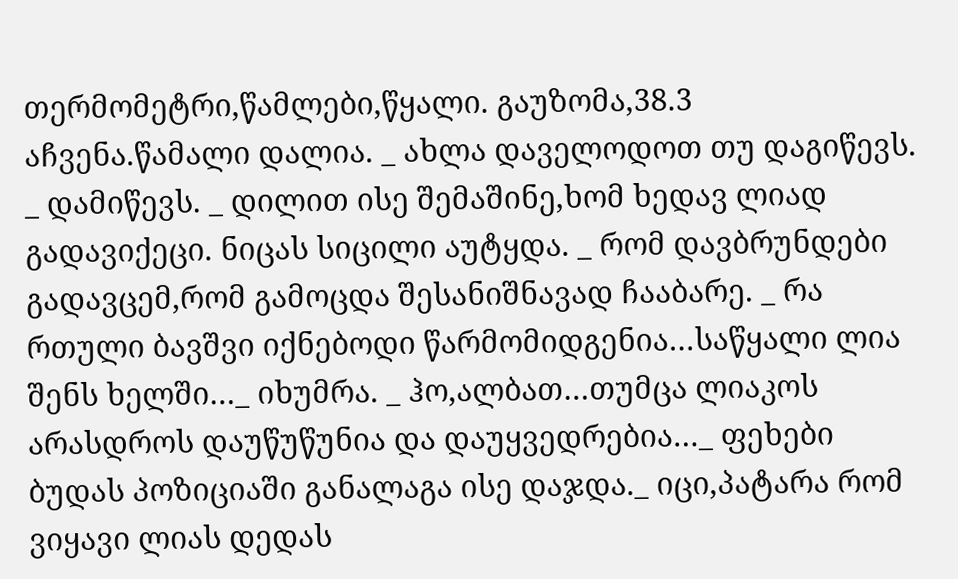თერმომეტრი,წამლები,წყალი. გაუზომა,38.3 აჩვენა.წამალი დალია. _ ახლა დაველოდოთ თუ დაგიწევს. _ დამიწევს. _ დილით ისე შემაშინე,ხომ ხედავ ლიად გადავიქეცი. ნიცას სიცილი აუტყდა. _ რომ დავბრუნდები გადავცემ,რომ გამოცდა შესანიშნავად ჩააბარე. _ რა რთული ბავშვი იქნებოდი წარმომიდგენია…საწყალი ლია შენს ხელში…_ იხუმრა. _ ჰო,ალბათ…თუმცა ლიაკოს არასდროს დაუწუწუნია და დაუყვედრებია…_ ფეხები ბუდას პოზიციაში განალაგა ისე დაჯდა._ იცი,პატარა რომ ვიყავი ლიას დედას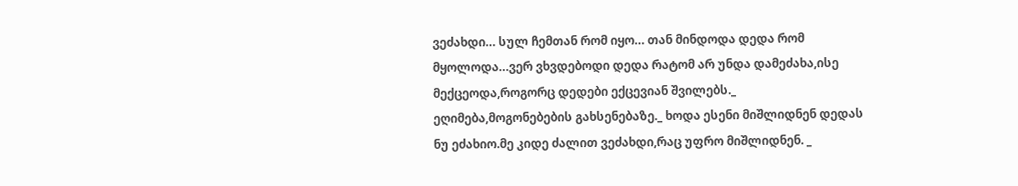ვეძახდი… სულ ჩემთან რომ იყო… თან მინდოდა დედა რომ მყოლოდა…ვერ ვხვდებოდი დედა რატომ არ უნდა დამეძახა,ისე მექცეოდა,როგორც დედები ექცევიან შვილებს._ ეღიმება,მოგონებების გახსენებაზე._ ხოდა ესენი მიშლიდნენ დედას ნუ ეძახიო.მე კიდე ძალით ვეძახდი,რაც უფრო მიშლიდნენ. _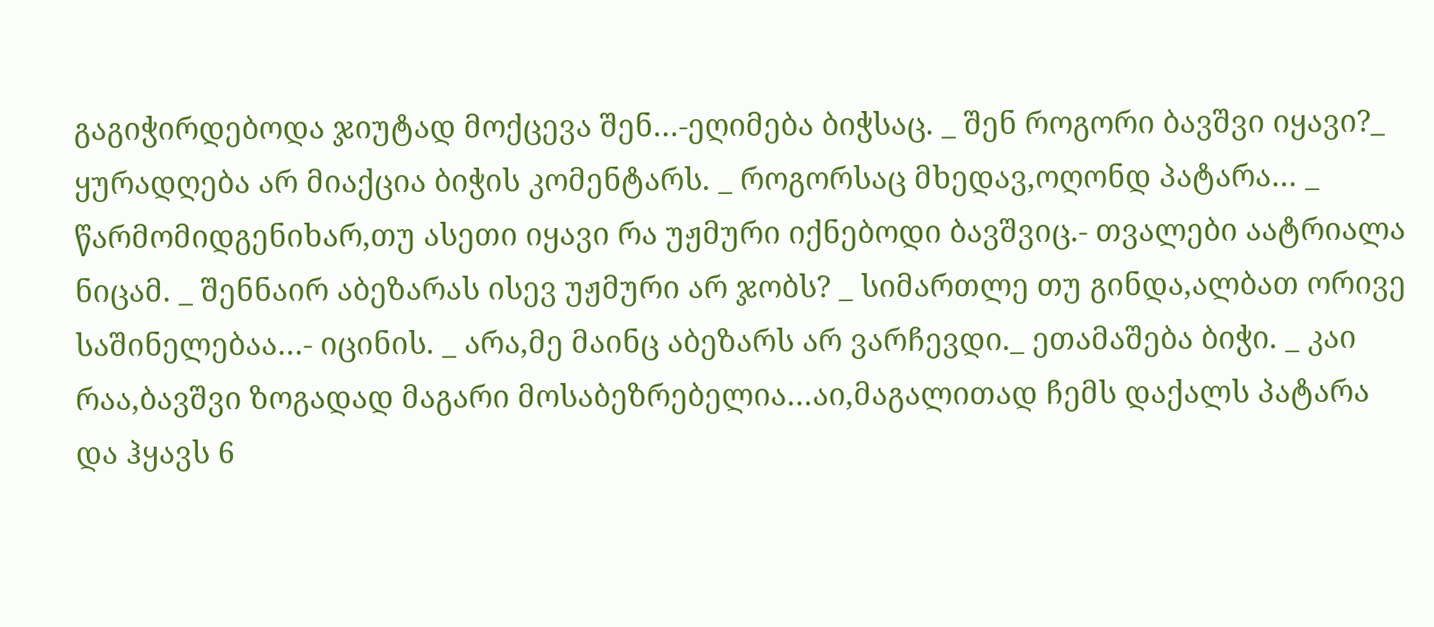გაგიჭირდებოდა ჯიუტად მოქცევა შენ…-ეღიმება ბიჭსაც. _ შენ როგორი ბავშვი იყავი?_ ყურადღება არ მიაქცია ბიჭის კომენტარს. _ როგორსაც მხედავ,ოღონდ პატარა… _ წარმომიდგენიხარ,თუ ასეთი იყავი რა უჟმური იქნებოდი ბავშვიც.- თვალები აატრიალა ნიცამ. _ შენნაირ აბეზარას ისევ უჟმური არ ჯობს? _ სიმართლე თუ გინდა,ალბათ ორივე საშინელებაა…- იცინის. _ არა,მე მაინც აბეზარს არ ვარჩევდი._ ეთამაშება ბიჭი. _ კაი რაა,ბავშვი ზოგადად მაგარი მოსაბეზრებელია…აი,მაგალითად ჩემს დაქალს პატარა და ჰყავს 6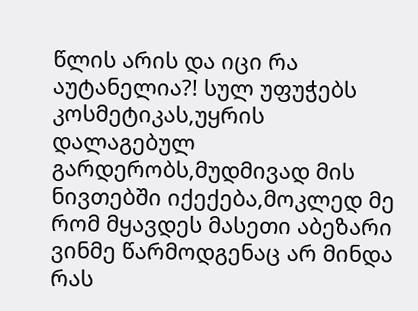წლის არის და იცი რა აუტანელია?! სულ უფუჭებს კოსმეტიკას,უყრის დალაგებულ გარდერობს,მუდმივად მის ნივთებში იქექება,მოკლედ მე რომ მყავდეს მასეთი აბეზარი ვინმე წარმოდგენაც არ მინდა რას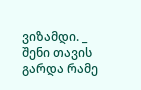ვიზამდი. _ შენი თავის გარდა რამე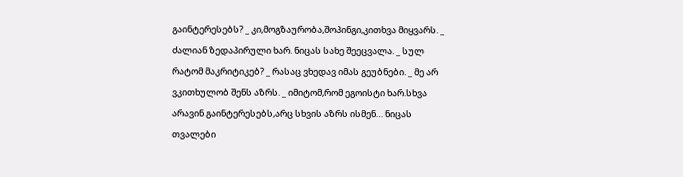გაინტერესებს? _ კი,მოგზაურობა,შოპინგი,კითხვა მიყვარს. _ ძალიან ზედაპირული ხარ. ნიცას სახე შეეცვალა. _ სულ რატომ მაკრიტიკებ? _ რასაც ვხედავ იმას გეუბნები. _ მე არ ვკითხულობ შენს აზრს. _ იმიტომ,რომ ეგოისტი ხარ.სხვა არავინ გაინტერესებს,არც სხვის აზრს ისმენ… ნიცას თვალები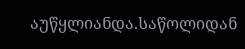აუწყლიანდა.საწოლიდან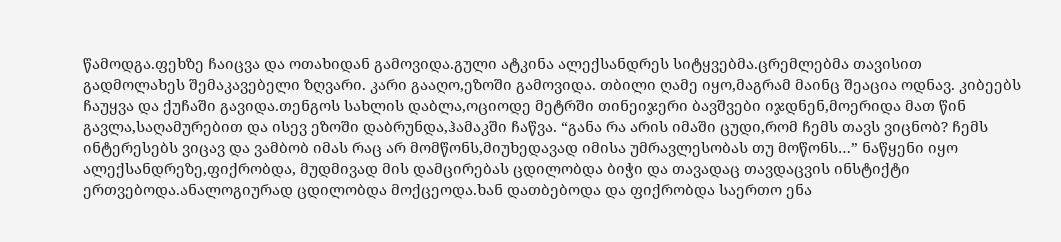წამოდგა.ფეხზე ჩაიცვა და ოთახიდან გამოვიდა.გული ატკინა ალექსანდრეს სიტყვებმა.ცრემლებმა თავისით გადმოლახეს შემაკავებელი ზღვარი. კარი გააღო,ეზოში გამოვიდა. თბილი ღამე იყო,მაგრამ მაინც შეაცია ოდნავ. კიბეებს ჩაუყვა და ქუჩაში გავიდა.თენგოს სახლის დაბლა,ოციოდე მეტრში თინეიჯერი ბავშვები იჯდნენ,მოერიდა მათ წინ გავლა,საღამურებით და ისევ ეზოში დაბრუნდა,ჰამაკში ჩაწვა. “განა რა არის იმაში ცუდი,რომ ჩემს თავს ვიცნობ? ჩემს ინტერესებს ვიცავ და ვამბობ იმას რაც არ მომწონს,მიუხედავად იმისა უმრავლესობას თუ მოწონს…” ნაწყენი იყო ალექსანდრეზე,ფიქრობდა, მუდმივად მის დამცირებას ცდილობდა ბიჭი და თავადაც თავდაცვის ინსტიქტი ერთვებოდა.ანალოგიურად ცდილობდა მოქცეოდა.ხან დათბებოდა და ფიქრობდა საერთო ენა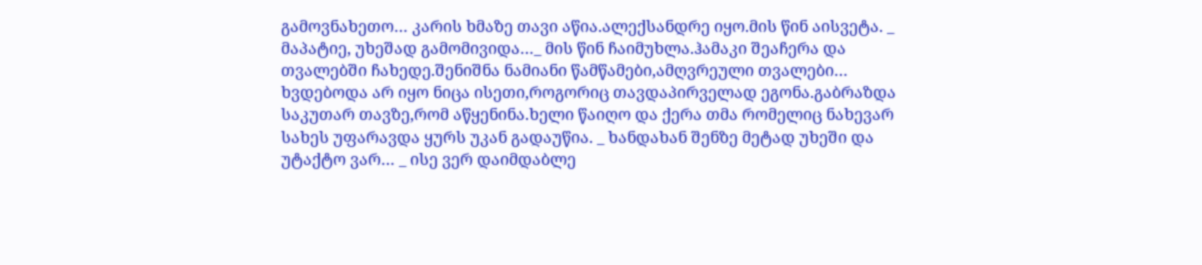გამოვნახეთო… კარის ხმაზე თავი აწია.ალექსანდრე იყო.მის წინ აისვეტა. _ მაპატიე, უხეშად გამომივიდა…_ მის წინ ჩაიმუხლა.ჰამაკი შეაჩერა და თვალებში ჩახედე.შენიშნა ნამიანი წამწამები,ამღვრეული თვალები… ხვდებოდა არ იყო ნიცა ისეთი,როგორიც თავდაპირველად ეგონა.გაბრაზდა საკუთარ თავზე,რომ აწყენინა.ხელი წაიღო და ქერა თმა რომელიც ნახევარ სახეს უფარავდა ყურს უკან გადაუწია. _ ხანდახან შენზე მეტად უხეში და უტაქტო ვარ… _ ისე ვერ დაიმდაბლე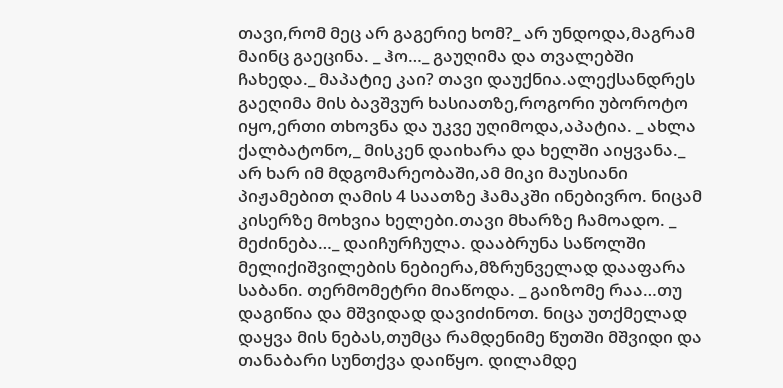თავი,რომ მეც არ გაგერიე ხომ?_ არ უნდოდა,მაგრამ მაინც გაეცინა. _ ჰო…_ გაუღიმა და თვალებში ჩახედა._ მაპატიე კაი? თავი დაუქნია.ალექსანდრეს გაეღიმა მის ბავშვურ ხასიათზე,როგორი უბოროტო იყო,ერთი თხოვნა და უკვე უღიმოდა,აპატია. _ ახლა ქალბატონო,_ მისკენ დაიხარა და ხელში აიყვანა._ არ ხარ იმ მდგომარეობაში,ამ მიკი მაუსიანი პიჟამებით ღამის 4 საათზე ჰამაკში ინებივრო. ნიცამ კისერზე მოხვია ხელები.თავი მხარზე ჩამოადო. _ მეძინება…_ დაიჩურჩულა. დააბრუნა საწოლში მელიქიშვილების ნებიერა,მზრუნველად დააფარა საბანი. თერმომეტრი მიაწოდა. _ გაიზომე რაა…თუ დაგიწია და მშვიდად დავიძინოთ. ნიცა უთქმელად დაყვა მის ნებას,თუმცა რამდენიმე წუთში მშვიდი და თანაბარი სუნთქვა დაიწყო. დილამდე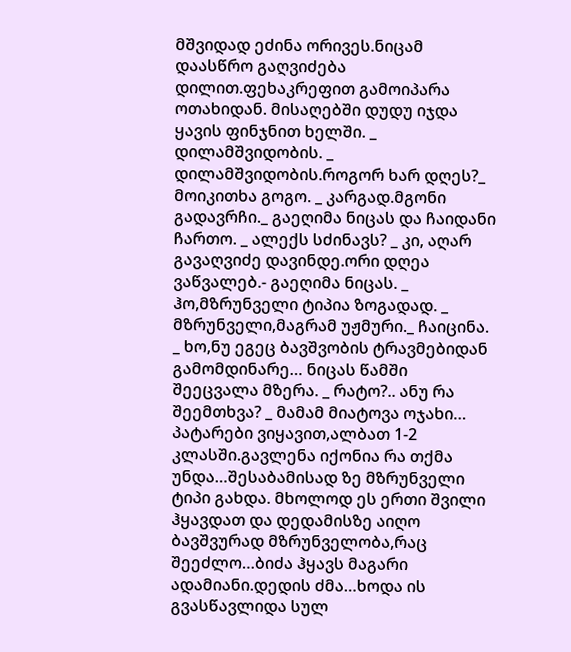მშვიდად ეძინა ორივეს.ნიცამ დაასწრო გაღვიძება დილით.ფეხაკრეფით გამოიპარა ოთახიდან. მისაღებში დუდუ იჯდა ყავის ფინჯნით ხელში. _ დილამშვიდობის. _ დილამშვიდობის.როგორ ხარ დღეს?_ მოიკითხა გოგო. _ კარგად.მგონი გადავრჩი._ გაეღიმა ნიცას და ჩაიდანი ჩართო. _ ალექს სძინავს? _ კი, აღარ გავაღვიძე დავინდე.ორი დღეა ვაწვალებ.- გაეღიმა ნიცას. _ ჰო,მზრუნველი ტიპია ზოგადად. _ მზრუნველი,მაგრამ უჟმური._ ჩაიცინა. _ ხო,ნუ ეგეც ბავშვობის ტრავმებიდან გამომდინარე… ნიცას წამში შეეცვალა მზერა. _ რატო?.. ანუ რა შეემთხვა? _ მამამ მიატოვა ოჯახი… პატარები ვიყავით,ალბათ 1-2 კლასში.გავლენა იქონია რა თქმა უნდა…შესაბამისად ზე მზრუნველი ტიპი გახდა. მხოლოდ ეს ერთი შვილი ჰყავდათ და დედამისზე აიღო ბავშვურად მზრუნველობა,რაც შეეძლო…ბიძა ჰყავს მაგარი ადამიანი.დედის ძმა…ხოდა ის გვასწავლიდა სულ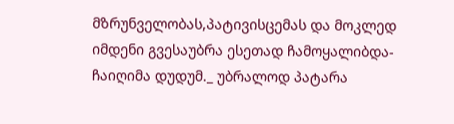მზრუნველობას,პატივისცემას და მოკლედ იმდენი გვესაუბრა ესეთად ჩამოყალიბდა- ჩაიღიმა დუდუმ._ უბრალოდ პატარა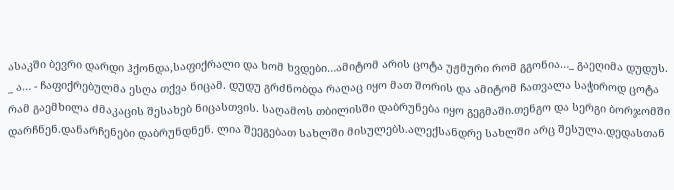ასაკში ბევრი დარდი ჰქონდა,საფიქრალი და ხომ ხვდები…ამიტომ არის ცოტა უჟმური რომ გგონია…_ გაეღიმა დუდუს. _ ა… - ჩაფიქრებულმა ესღა თქვა ნიცამ. დუდუ გრძნობდა რაღაც იყო მათ შორის და ამიტომ ჩათვალა საჭიროდ ცოტა რამ გაემხილა ძმაკაცის შესახებ ნიცასთვის. საღამოს თბილისში დაბრუნება იყო გეგმაში.თენგო და სერგი ბორჯომში დარჩნენ.დანარჩენები დაბრუნდნენ. ლია შეეგებათ სახლში მისულებს.ალექსანდრე სახლში არც შესულა.დედასთან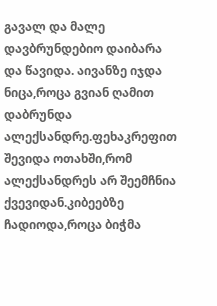გავალ და მალე დავბრუნდებიო დაიბარა და წავიდა. აივანზე იჯდა ნიცა,როცა გვიან ღამით დაბრუნდა ალექსანდრე.ფეხაკრეფით შევიდა ოთახში,რომ ალექსანდრეს არ შეემჩნია ქვევიდან.კიბეებზე ჩადიოდა,როცა ბიჭმა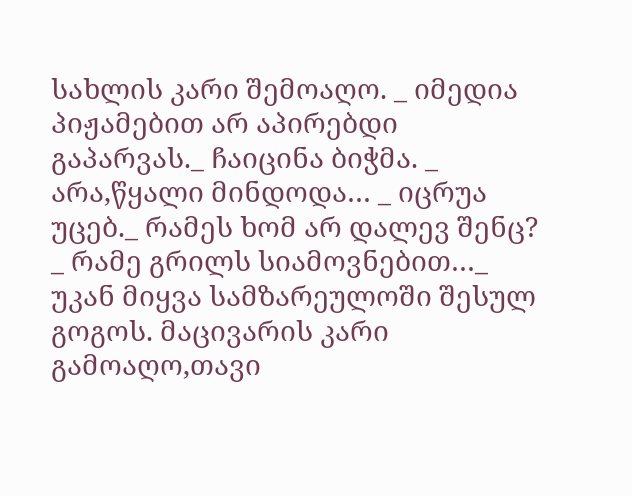სახლის კარი შემოაღო. _ იმედია პიჟამებით არ აპირებდი გაპარვას._ ჩაიცინა ბიჭმა. _ არა,წყალი მინდოდა… _ იცრუა უცებ._ რამეს ხომ არ დალევ შენც? _ რამე გრილს სიამოვნებით…_ უკან მიყვა სამზარეულოში შესულ გოგოს. მაცივარის კარი გამოაღო,თავი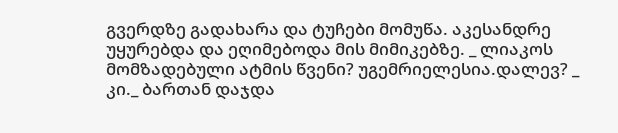გვერდზე გადახარა და ტუჩები მომუწა. აკესანდრე უყურებდა და ეღიმებოდა მის მიმიკებზე. _ ლიაკოს მომზადებული ატმის წვენი? უგემრიელესია.დალევ? _ კი._ ბართან დაჯდა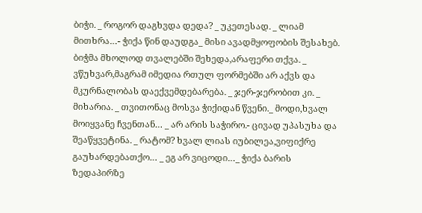ბიჭი. _ როგორ დაგხვდა დედა? _ უკეთესად. _ ლიამ მითხრა…- ჭიქა წინ დაუდგა_ მისი ავადმყოფობის შესახებ. ბიჭმა მხოლოდ თვალებში შეხედა,არაფერი თქვა. _ ვწუხვარ,მაგრამ იმედია რთულ ფორმებში არ აქვს და მკურნალობას დაექვემდებარება. _ ჯერ-ჯერობით კი. _ მიხარია. _ თვითონაც მოსვა ჭიქიდან წვენი._ მოდი,ხვალ მოიყვანე ჩვენთან… _ არ არის საჭირო.- ცივად უპასუხა და შეაწყვეტინა. _ რატომ? ხვალ ლიას იუბილეა,ვიფიქრე გაუხარდებათქო… _ ეგ არ ვიცოდი…_ ჭიქა ბარის ზედაპირზე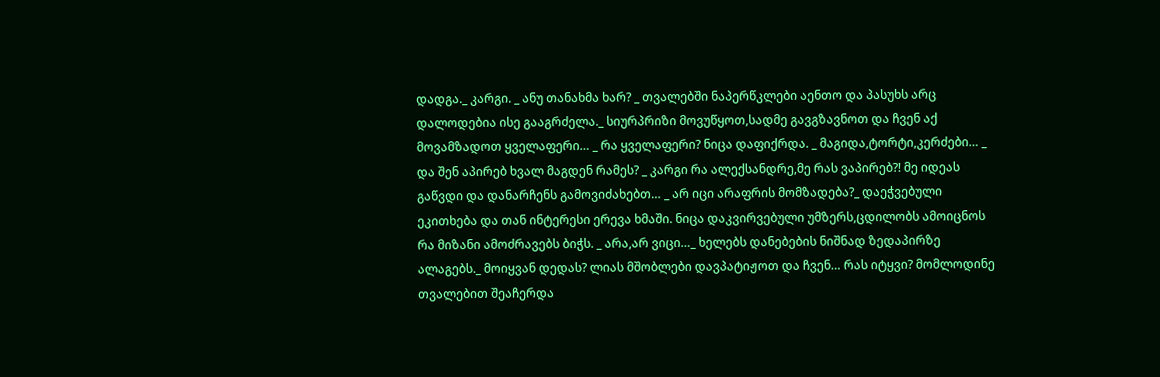დადგა._ კარგი. _ ანუ თანახმა ხარ? _ თვალებში ნაპერწკლები აენთო და პასუხს არც დალოდებია ისე გააგრძელა._ სიურპრიზი მოვუწყოთ,სადმე გავგზავნოთ და ჩვენ აქ მოვამზადოთ ყველაფერი… _ რა ყველაფერი? ნიცა დაფიქრდა. _ მაგიდა,ტორტი,კერძები… _ და შენ აპირებ ხვალ მაგდენ რამეს? _ კარგი რა ალექსანდრე,მე რას ვაპირებ?! მე იდეას გაწვდი და დანარჩენს გამოვიძახებთ… _ არ იცი არაფრის მომზადება?_ დაეჭვებული ეკითხება და თან ინტერესი ერევა ხმაში. ნიცა დაკვირვებული უმზერს,ცდილობს ამოიცნოს რა მიზანი ამოძრავებს ბიჭს. _ არა,არ ვიცი…_ ხელებს დანებების ნიშნად ზედაპირზე ალაგებს._ მოიყვან დედას? ლიას მშობლები დავპატიჟოთ და ჩვენ… რას იტყვი? მომლოდინე თვალებით შეაჩერდა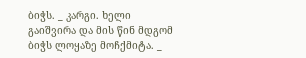ბიჭს. _ კარგი. ხელი გაიშვირა და მის წინ მდგომ ბიჭს ლოყაზე მოჩქმიტა. _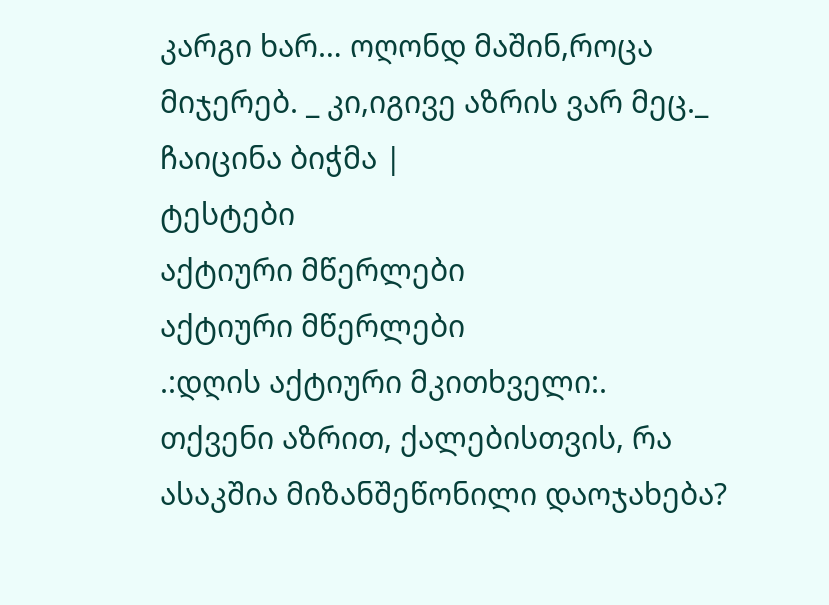კარგი ხარ… ოღონდ მაშინ,როცა მიჯერებ. _ კი,იგივე აზრის ვარ მეც._ ჩაიცინა ბიჭმა |
ტესტები
აქტიური მწერლები
აქტიური მწერლები
.:დღის აქტიური მკითხველი:.
თქვენი აზრით, ქალებისთვის, რა ასაკშია მიზანშეწონილი დაოჯახება?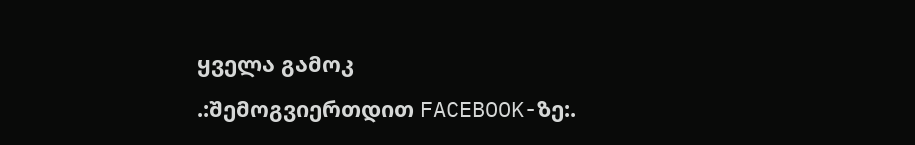ყველა გამოკ
.:შემოგვიერთდით FACEBOOK-ზე:.